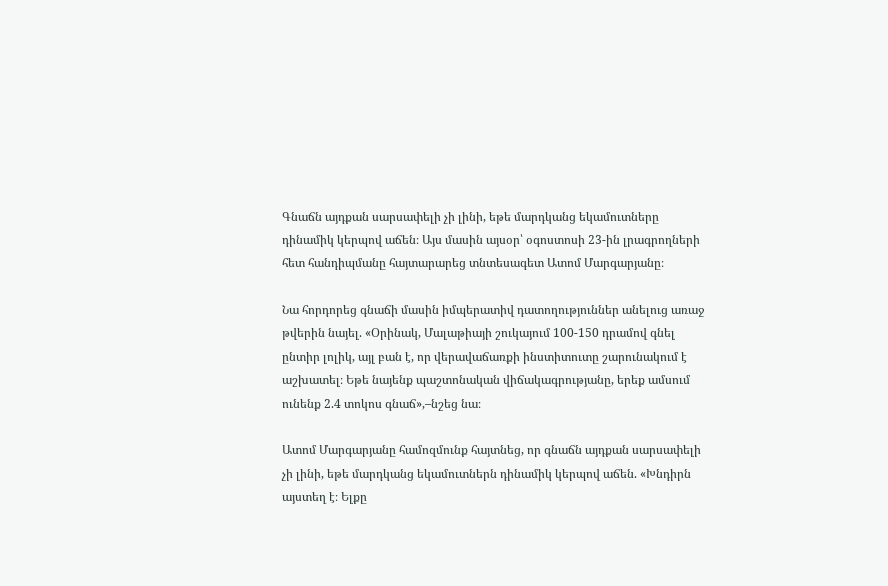Գնաճն այդքան սարսափելի չի լինի, եթե մարդկանց եկամուտները դինամիկ կերպով աճեն։ Այս մասին այսօր՝ օգոստոսի 23-ին լրագրողների հետ հանդիպմանը հայտարարեց տնտեսագետ Ատոմ Մարգարյանը։

Նա հորդորեց գնաճի մասին իմպերատիվ դատողություններ անելուց առաջ թվերին նայել. «Օրինակ, Մալաթիայի շուկայում 100-150 դրամով գնել ընտիր լոլիկ, այլ բան է, որ վերավաճառքի ինստիտուտը շարունակում է աշխատել։ Եթե նայենք պաշտոնական վիճակագրությանը, երեք ամսում ունենք 2.4 տոկոս գնաճ»,–նշեց նա։

Ատոմ Մարգարյանը համոզմունք հայտնեց, որ գնաճն այդքան սարսափելի չի լինի, եթե մարդկանց եկամուտներն դինամիկ կերպով աճեն. «Խնդիրն այստեղ է։ Ելքը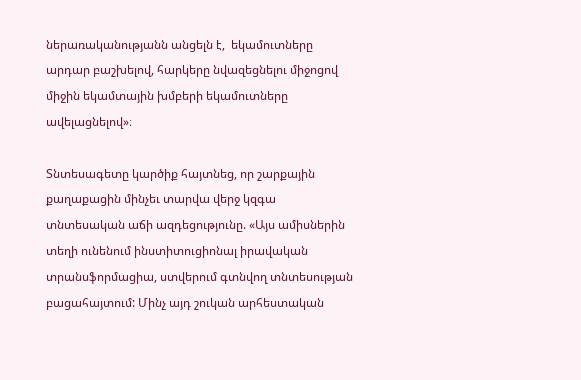ներառականությանն անցելն է,  եկամուտները արդար բաշխելով, հարկերը նվազեցնելու միջոցով միջին եկամտային խմբերի եկամուտները ավելացնելով»։

Տնտեսագետը կարծիք հայտնեց, որ շարքային քաղաքացին մինչեւ տարվա վերջ կզգա տնտեսական աճի ազդեցությունը. «Այս ամիսներին տեղի ունենում ինստիտուցիոնալ իրավական տրանսֆորմացիա, ստվերում գտնվող տնտեսության բացահայտում: Մինչ այդ շուկան արհեստական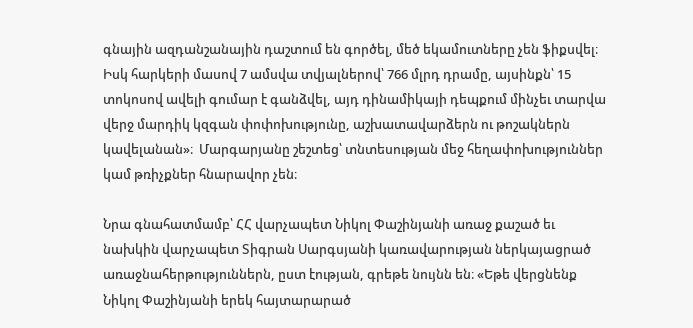գնային ազդանշանային դաշտում են գործել, մեծ եկամուտները չեն ֆիքսվել։ Իսկ հարկերի մասով 7 ամսվա տվյալներով՝ 766 մլրդ դրամը, այսինքն՝ 15 տոկոսով ավելի գումար է գանձվել, այդ դինամիկայի դեպքում մինչեւ տարվա վերջ մարդիկ կզգան փոփոխությունը, աշխատավարձերն ու թոշակներն կավելանան»։  Մարգարյանը շեշտեց՝ տնտեսության մեջ հեղափոխություններ կամ թռիչքներ հնարավոր չեն։

Նրա գնահատմամբ՝ ՀՀ վարչապետ Նիկոլ Փաշինյանի առաջ քաշած եւ նախկին վարչապետ Տիգրան Սարգսյանի կառավարության ներկայացրած առաջնահերթություններն, ըստ էության, գրեթե նույնն են։ «Եթե վերցնենք Նիկոլ Փաշինյանի երեկ հայտարարած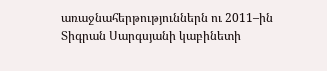առաջնահերթություններն ու 2011–ին Տիգրան Սարգսյանի կաբինետի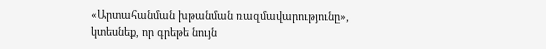«Արտահանման խթանման ռազմավարությունը», կտեսնեք, որ գրեթե նույն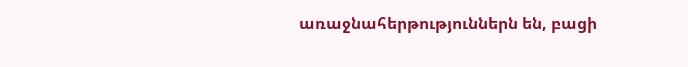առաջնահերթություններն են, բացի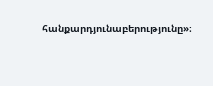հանքարդյունաբերությունը»։